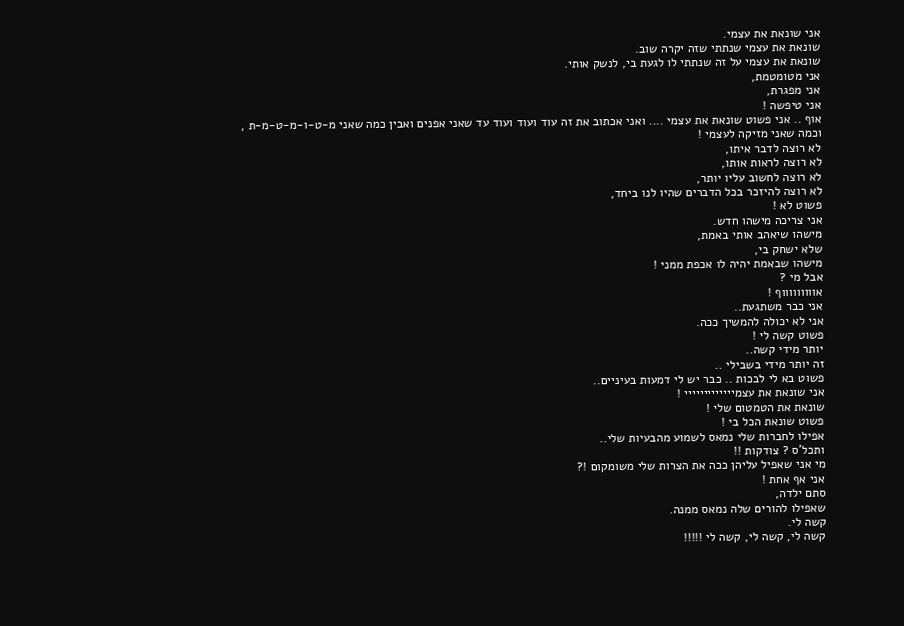אני שונאת את עצמי.
שונאת את עצמי שנתתי שזה יקרה שוב.
שונאת את עצמי על זה שנתתי לו לגעת בי, לנשק אותי.
אני מטומטמת,
אני מפגרת,
אני טיפשה !
אוף .. אני פשוט שונאת את עצמי .... ואני אכתוב את זה עוד ועוד ועוד עד שאני אפנים ואבין כמה שאני מ-ט-ו-מ-ט-מ-ת ,
וכמה שאני מזיקה לעצמי !
לא רוצה לדבר איתו,
לא רוצה לראות אותו,
לא רוצה לחשוב עליו יותר,
לא רוצה להיזכר בכל הדברים שהיו לנו ביחד,
פשוט לא !
אני צריכה מישהו חדש.
מישהו שיאהב אותי באמת,
שלא ישחק בי,
מישהו שבאמת יהיה לו אכפת ממני !
אבל מי ?
אוווווווווף !
אני כבר משתגעת..
אני לא יכולה להמשיך ככה.
פשוט קשה לי !
יותר מידי קשה..
זה יותר מידי בשבילי ..
פשוט בא לי לבכות .. כבר יש לי דמעות בעיניים..
אני שונאת את עצמייייייייייייי !
שונאת את הטמטום שלי !
פשוט שונאת הכל בי !
אפילו לחברות שלי נמאס לשמוע מהבעיות שלי..
ותכל'ס ? צודקות !!
מי אני שאפיל עליהן ככה את הצרות שלי משומקום !?
אני אף אחת !
סתם ילדה,
שאפילו להורים שלה נמאס ממנה.
קשה לי.
קשה לי, קשה לי, קשה לי !!!!!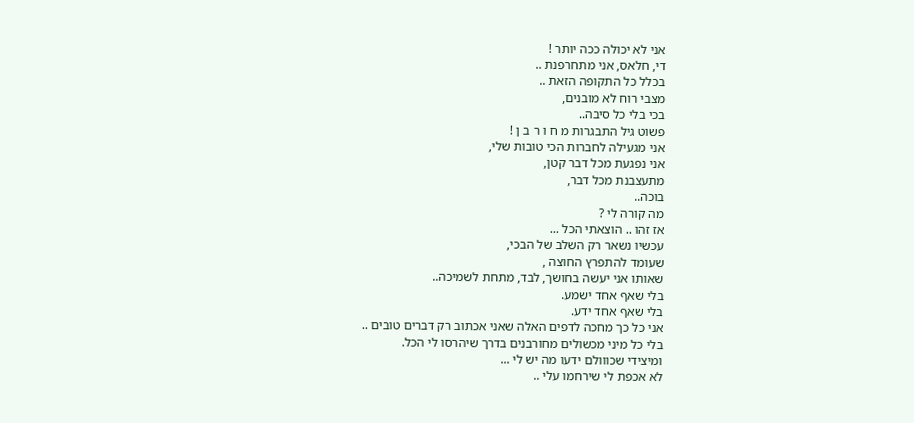אני לא יכולה ככה יותר !
די, חלאס, אני מתחרפנת ..
בכלל כל התקופה הזאת ..
מצבי רוח לא מובנים,
בכי בלי כל סיבה..
פשוט גיל התבגרות מ ח ו ר ב ן !
אני מגעילה לחברות הכי טובות שלי,
אני נפגעת מכל דבר קטן,
מתעצבנת מכל דבר,
בוכה..
מה קורה לי ?
אז זהו .. הוצאתי הכל ...
עכשיו נשאר רק השלב של הבכי,
שעומד להתפרץ החוצה ,
שאותו אני יעשה בחושך, לבד, מתחת לשמיכה..
בלי שאף אחד ישמע.
בלי שאף אחד ידע.
אני כל כך מחכה לדפים האלה שאני אכתוב רק דברים טובים ..
בלי כל מיני מכשולים מחורבנים בדרך שיהרסו לי הכל.
ומיצידי שכווולם ידעו מה יש לי ...
לא אכפת לי שירחמו עלי ..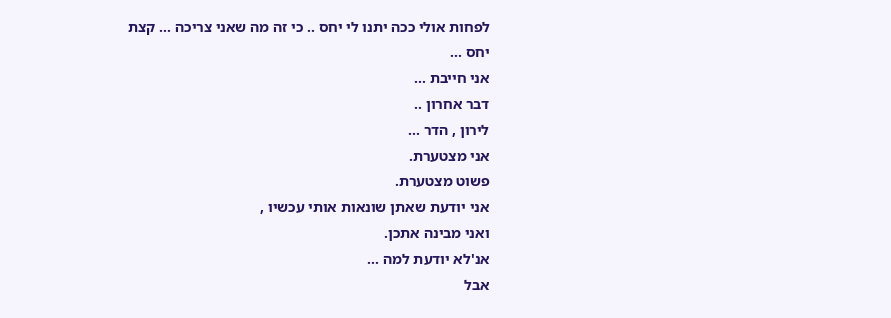לפחות אולי ככה יתנו לי יחס .. כי זה מה שאני צריכה ... קצת יחס ...
אני חייבת ...
דבר אחרון ..
לירון , הדר ...
אני מצטערת.
פשוט מצטערת.
אני יודעת שאתן שונאות אותי עכשיו ,
ואני מבינה אתכן.
אנ'לא יודעת למה ...
אבל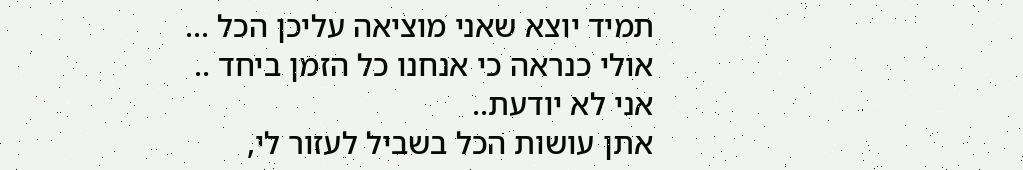תמיד יוצא שאני מוציאה עליכן הכל ... אולי כנראה כי אנחנו כל הזמן ביחד ..
אני לא יודעת..
אתן עושות הכל בשביל לעזור לי,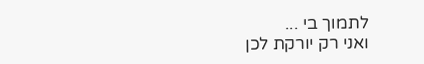לתמוך בי ...
ואני רק יורקת לכן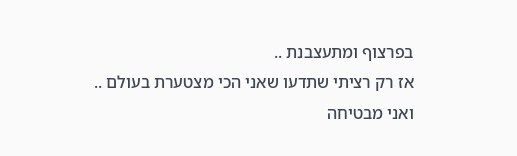בפרצוף ומתעצבנת ..
אז רק רציתי שתדעו שאני הכי מצטערת בעולם ..
ואני מבטיחה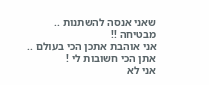שאני אנסה להשתנות ..
מבטיחה !!
אני אוהבת אתכן הכי בעולם ..
אתן הכי חשובות לי !
אני לא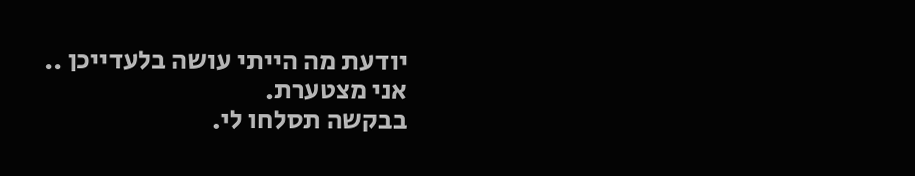יודעת מה הייתי עושה בלעדייכן ..
אני מצטערת.
בבקשה תסלחו לי.